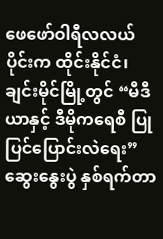ဖေဖော်ဝါရီလလယ်ပိုင်းက ထိုင်းနိုင်ငံ၊ ချင်းမိုင်မြို့တွင် “မီဒီယာနှင့် ဒီမိုကရေစီ ပြုပြင်ပြောင်းလဲရေး” ဆွေးနွေးပွဲ နှစ်ရက်တာ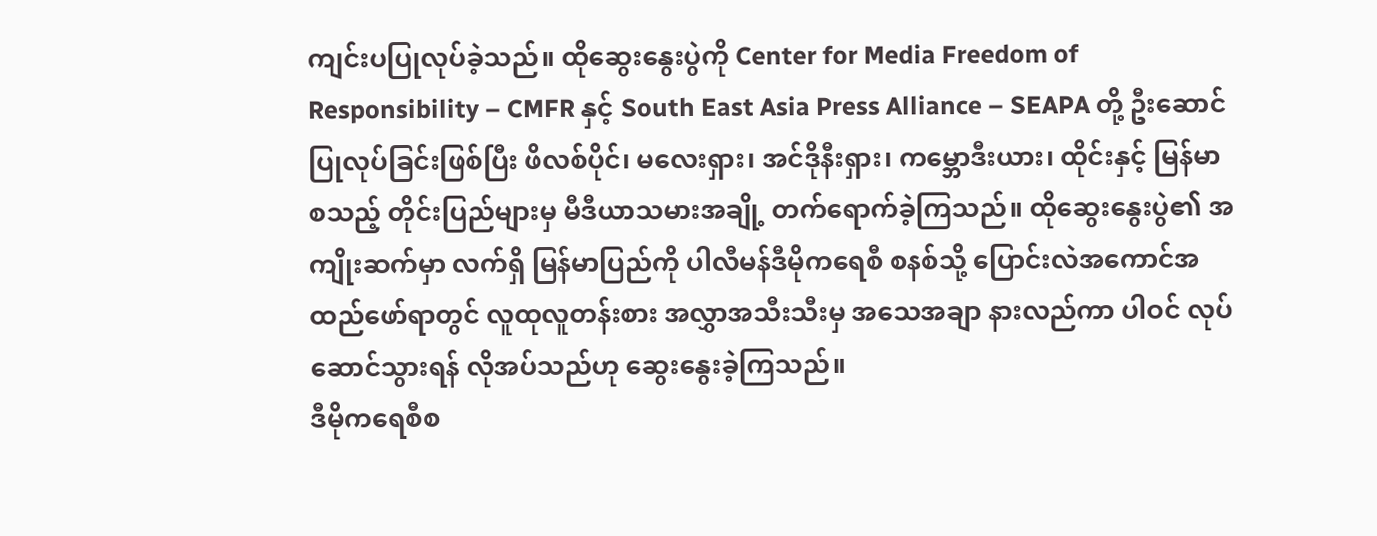ကျင်းပပြုလုပ်ခဲ့သည်။ ထိုဆွေးနွေးပွဲကို Center for Media Freedom of Responsibility – CMFR နှင့် South East Asia Press Alliance – SEAPA တို့ ဦးဆောင်ပြုလုပ်ခြင်းဖြစ်ပြီး ဖိလစ်ပိုင်၊ မလေးရှား၊ အင်ဒိုနီးရှား၊ ကမ္ဘောဒီးယား၊ ထိုင်းနှင့် မြန်မာ စသည့် တိုင်းပြည်များမှ မီဒီယာသမားအချို့ တက်ရောက်ခဲ့ကြသည်။ ထိုဆွေးနွေးပွဲ၏ အကျိုးဆက်မှာ လက်ရှိ မြန်မာပြည်ကို ပါလီမန်ဒီမိုကရေစီ စနစ်သို့ ပြောင်းလဲအကောင်အထည်ဖော်ရာတွင် လူထုလူတန်းစား အလွှာအသီးသီးမှ အသေအချာ နားလည်ကာ ပါဝင် လုပ် ဆောင်သွားရန် လိုအပ်သည်ဟု ဆွေးနွေးခဲ့ကြသည်။
ဒီမိုကရေစီစ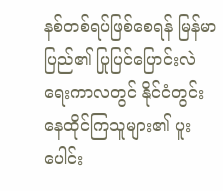နစ်တစ်ရပ်ဖြစ်စေရန် မြန်မာပြည်၏ ပြုပြင်ပြောင်းလဲရေးကာလတွင် နိုင်ငံတွင်း နေထိုင်ကြသူများ၏ ပူးပေါင်း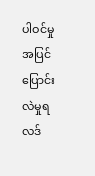ပါဝင်မှု အပြင် ပြောင်းလဲမှုရလဒ်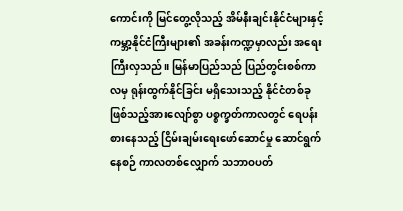ကောင်းကို မြင်တွေ့လိုသည့် အိမ်နီးချင်းနိုင်ငံများနှင့် ကမ္ဘာ့နိုင်ငံကြီးများ၏ အခန်းကဏ္ဍမှာလည်း အရေးကြီးလှသည်။ မြန်မာပြည်သည် ပြည်တွင်းစစ်ကာလမှ ရုန်းထွက်နိုင်ခြင်း မရှိသေးသည့် နိုင်ငံတစ်ခုဖြစ်သည့်အားလျော်စွာ ပစ္စက္ခတ်ကာလတွင် ရေပန်းစားနေသည့် ငြိမ်းချမ်းရေးဖော်ဆောင်မှု ဆောင်ရွက်နေစဉ် ကာလတစ်လျှောက် သဘာဝပတ်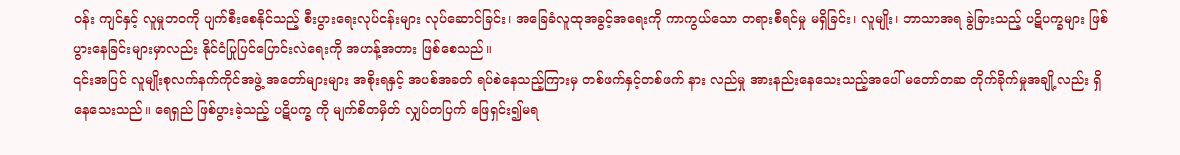ဝန်း ကျင်နှင့် လူမှုဘဝကို ပျက်စီးစေနိုင်သည့် စီးပွားရေးလုပ်ငန်းများ လုပ်ဆောင်ခြင်း၊ အခြေခံလူထုအခွင့်အရေးကို ကာကွယ်သော တရားစီရင်မှု မရှိခြင်း၊ လူမျိုး၊ ဘာသာအရ ခွဲခြားသည့် ပဋိပက္ခများ ဖြစ်ပွားနေခြင်းများမှာလည်း နိုင်ငံပြုပြင်ပြောင်းလဲရေးကို အဟန့်အတား ဖြစ်စေသည်။
၎င်းအပြင် လူမျိုးစုလက်နက်ကိုင်အဖွဲ့ အတော်များများ အစိုးရနှင့် အပစ်အခတ် ရပ်စဲနေသည့်ကြားမှ တစ်ဖက်နှင့်တစ်ဖက် နား လည်မှု အားနည်းနေသေးသည့်အပေါ် မတော်တဆ တိုက်ခိုက်မှုအချို့လည်း ရှိနေသေးသည်။ ရေရှည် ဖြစ်ပွားခဲ့သည့် ပဋိပက္ခ ကို မျက်စိတမှိတ် လျှပ်တပြက် ဖြေရှင်း၍မရ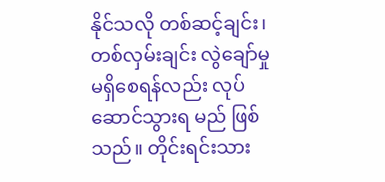နိုင်သလို တစ်ဆင့်ချင်း၊ တစ်လှမ်းချင်း လွဲချော်မှုမရှိစေရန်လည်း လုပ်ဆောင်သွားရ မည် ဖြစ်သည်။ တိုင်းရင်းသား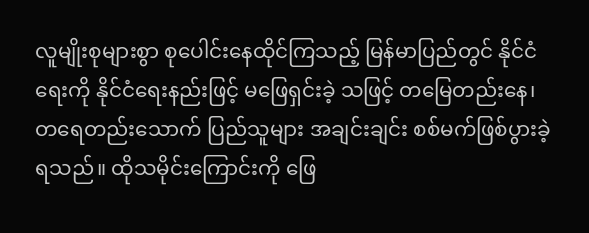လူမျိုးစုများစွာ စုပေါင်းနေထိုင်ကြသည့် မြန်မာပြည်တွင် နိုင်ငံရေးကို နိုင်ငံရေးနည်းဖြင့် မဖြေရှင်းခဲ့ သဖြင့် တမြေတည်းနေ၊ တရေတည်းသောက် ပြည်သူများ အချင်းချင်း စစ်မက်ဖြစ်ပွားခဲ့ရသည်။ ထိုသမိုင်းကြောင်းကို ဖြေ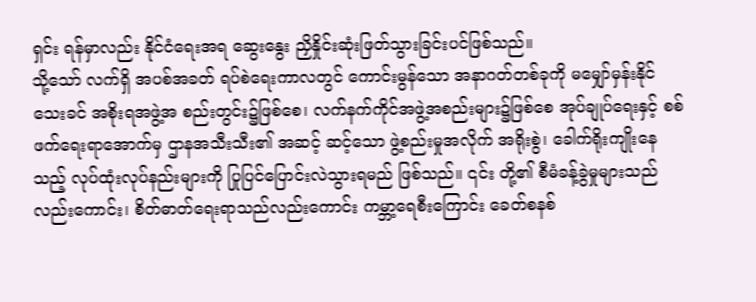ရှင်း ရန်မှာလည်း နိုင်ငံရေးအရ ဆွေးနွေး ညှိနှိုင်းဆုံးဖြတ်သွားခြင်းပင်ဖြစ်သည်။
သို့သော် လက်ရှိ အပစ်အခတ် ရပ်စဲရေးကာလတွင် ကောင်းမွန်သော အနာဂတ်တစ်ခုကို မမျှော်မှန်းနိုင်သေးခင် အစိုးရအဖွဲ့အ စည်းတွင်း၌ဖြစ်စေ၊ လက်နက်ကိုင်အဖွဲ့အစည်းများ၌ဖြစ်စေ အုပ်ချုပ်ရေးနှင့် စစ်ဖက်ရေးရာအောက်မှ ဌာနအသီးသီး၏ အဆင့် ဆင့်သော ဖွဲ့စည်းမှုအလိုက် အရိုးစွဲ၊ ခေါက်ရိုးကျိုးနေသည့် လုပ်ထုံးလုပ်နည်းများကို ပြုပြင်ပြောင်းလဲသွားရမည် ဖြစ်သည်။ ၎င်း တို့၏ စီမံခန့်ခွဲမှုများသည်လည်းကောင်း၊ စိတ်ဓာတ်ရေးရာသည်လည်းကောင်း ကမ္ဘာ့ရေစီးကြောင်း ခေတ်စနစ်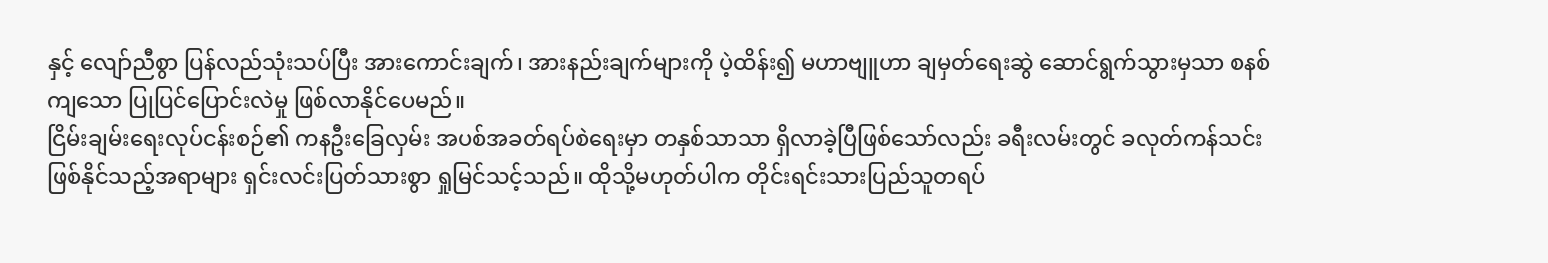နှင့် လျော်ညီစွာ ပြန်လည်သုံးသပ်ပြီး အားကောင်းချက်၊ အားနည်းချက်များကို ပဲ့ထိန်း၍ မဟာဗျူဟာ ချမှတ်ရေးဆွဲ ဆောင်ရွက်သွားမှသာ စနစ် ကျသော ပြုပြင်ပြောင်းလဲမှု ဖြစ်လာနိုင်ပေမည်။
ငြိမ်းချမ်းရေးလုပ်ငန်းစဉ်၏ ကနဦးခြေလှမ်း အပစ်အခတ်ရပ်စဲရေးမှာ တနှစ်သာသာ ရှိလာခဲ့ပြီဖြစ်သော်လည်း ခရီးလမ်းတွင် ခလုတ်ကန်သင်း ဖြစ်နိုင်သည့်အရာများ ရှင်းလင်းပြတ်သားစွာ ရှုမြင်သင့်သည်။ ထိုသို့မဟုတ်ပါက တိုင်းရင်းသားပြည်သူတရပ်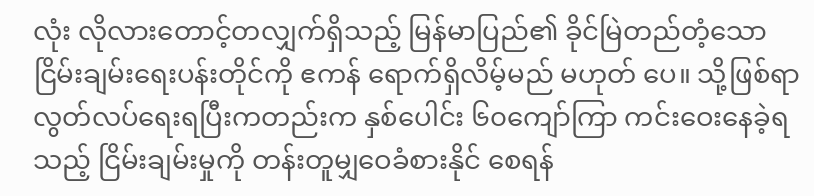လုံး လိုလားတောင့်တလျှက်ရှိသည့် မြန်မာပြည်၏ ခိုင်မြဲတည်တံ့သော ငြိမ်းချမ်းရေးပန်းတိုင်ကို ဧကန် ရောက်ရှိလိမ့်မည် မဟုတ် ပေ။ သို့ဖြစ်ရာ လွတ်လပ်ရေးရပြီးကတည်းက နှစ်ပေါင်း ၆၀ကျော်ကြာ ကင်းဝေးနေခဲ့ရသည့် ငြိမ်းချမ်းမှုကို တန်းတူမျှဝေခံစားနိုင် စေရန်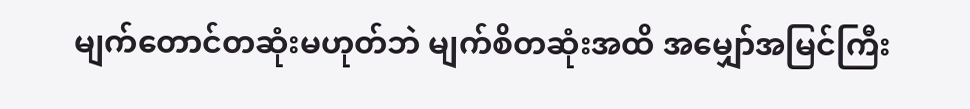မျက်တောင်တဆုံးမဟုတ်ဘဲ မျက်စိတဆုံးအထိ အမျှော်အမြင်ကြီး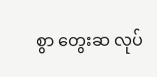စွာ တွေးဆ လုပ်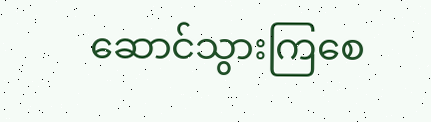ဆောင်သွားကြစေ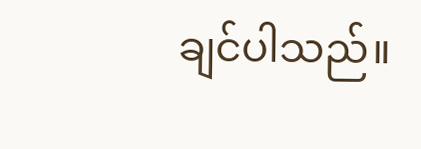ချင်ပါသည်။